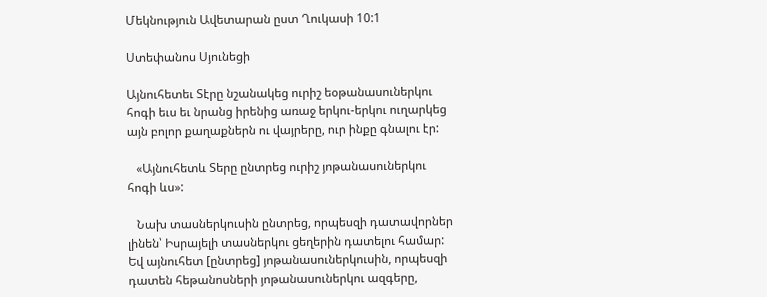Մեկնություն Ավետարան ըստ Ղուկասի 10:1

Ստեփանոս Սյունեցի

Այնուհետեւ Տէրը նշանակեց ուրիշ եօթանասուներկու հոգի եւս եւ նրանց իրենից առաջ երկու-երկու ուղարկեց այն բոլոր քաղաքներն ու վայրերը, ուր ինքը գնալու էր:

   «Այնուհետև Տերը ընտրեց ուրիշ յոթանասուներկու հոգի ևս»:

   Նախ տասներկուսին ընտրեց, որպեսզի դատավորներ լինեն՝ Իսրայելի տասներկու ցեղերին դատելու համար: Եվ այնուհետ [ընտրեց] յոթանասուներկուսին, որպեսզի դատեն հեթանոսների յոթանասուներկու ազգերը,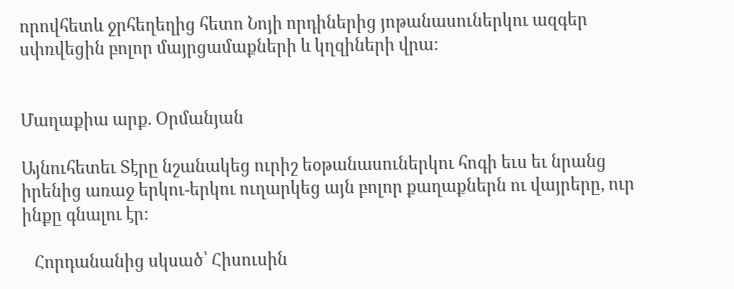որովհետև ջրհեղեղից հետո Նոյի որդիներից յոթանասուներկու ազգեր սփռվեցին բոլոր մայրցամաքների և կղզիների վրա:


Մաղաքիա արք. Օրմանյան

Այնուհետեւ Տէրը նշանակեց ուրիշ եօթանասուներկու հոգի եւս եւ նրանց իրենից առաջ երկու-երկու ուղարկեց այն բոլոր քաղաքներն ու վայրերը, ուր ինքը գնալու էր:

   Հորդանանից սկսած՝ Հիսուսին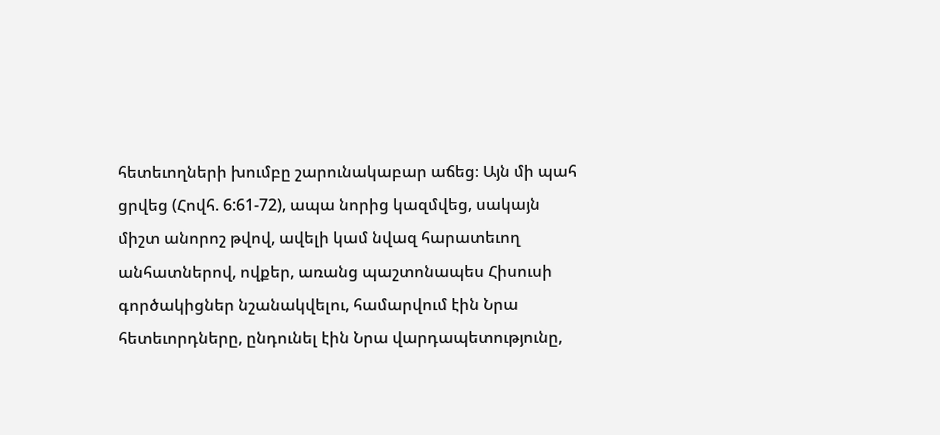հետեւողների խումբը շարունակաբար աճեց։ Այն մի պահ ցրվեց (Հովհ. 6:61-72), ապա նորից կազմվեց, սակայն միշտ անորոշ թվով, ավելի կամ նվազ հարատեւող անհատներով, ովքեր, առանց պաշտոնապես Հիսուսի գործակիցներ նշանակվելու, համարվում էին Նրա հետեւորդները, ընդունել էին Նրա վարդապետությունը,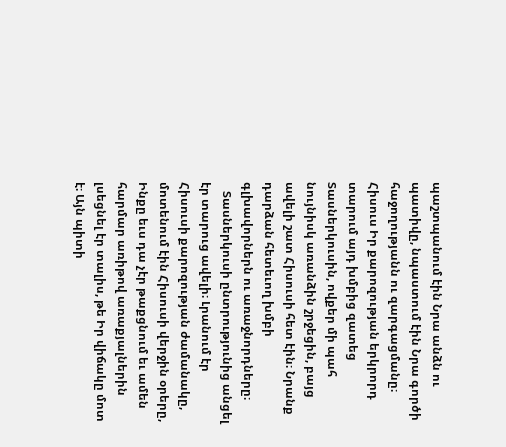պաշտպանում էին Նրա անձն ու պատիվը, նպաստում էին Նրա գործի հաջողությանն ու զարգացմանը։ Հիսուս Իր քարոզության երկրորդ տարում այդ խմբից զատեց Տասներկուսին, ովքեր մի պահ նույնիսկ առանձին շրջեցին, բայց ավելի շատ Հիսուսի հետ էին։ Նրանք դարձան հետեւող խմբի գլխավորներն ու առաջնորդները։
   Տասներկուսի ընտրությունից անցել էր տարուց ավելի։ Լրանում էր Հիսուսի քարոզության ժամանակը, մոտենում էին Հիսուսի վերջին օրերը, Ինքը եւս դա չէր թաքցնում եւ ամեն հարմար առիթով առաքյալներին լսեցնել էր տալիս, թե Իր վիճակը մոտ է։ Այն պիտի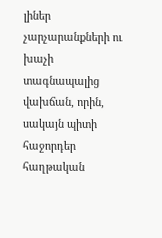լիներ չարչարանքների ու խաչի տագնապալից վախճան, որին, սակայն պիտի հաջորդեր հաղթական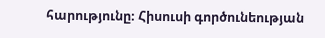հարությունը։ Հիսուսի գործունեության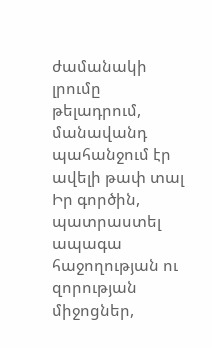ժամանակի լրումը թելադրում, մանավանդ պահանջում էր ավելի թափ տալ Իր գործին, պատրաստել ապագա հաջողության ու զորության միջոցներ,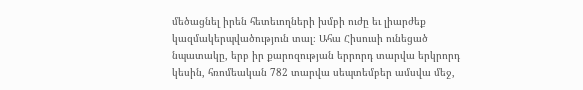մեծացնել իրեն հետեւողների խմբի ուժը եւ լիարժեք կազմակերպվածություն տալ։ Ահա Հիսուսի ունեցած նպատակը, երբ իր քարոզության երրորդ տարվա երկրորդ կեսին, հռոմեական 782 տարվա սեպտեմբեր ամսվա մեջ,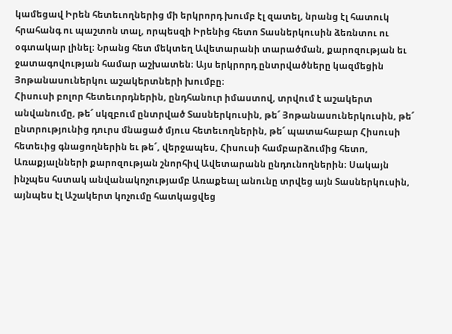կամեցավ Իրեն հետեւողներից մի երկրորդ խումբ էլ զատել, նրանց էլ հատուկ հրահանգ ու պաշտոն տալ, որպեսզի Իրենից հետո Տասներկուսին ձեռնտու ու օգտակար լինել։ Նրանց հետ մեկտեղ Ավետարանի տարածման, քարոզության եւ ջատագովության համար աշխատեն։ Այս երկրորդ ընտրվածները կազմեցին Յոթանասուներկու աշակերտների խումբը։
Հիսուսի բոլոր հետեւորդներին, ընդհանուր իմաստով, տրվում է աշակերտ անվանումը, թե՜ սկզբում ընտրված Տասներկուսին, թե՜ Յոթանասուներկուսին, թե՜ ընտրությունից դուրս մնացած մյուս հետեւողներին, թե՜ պատահաբար Հիսուսի հետեւից գնացողներին եւ թե՜, վերջապես, Հիսուսի համբարձումից հետո, Առաքյալնների քարոզության շնորհիվ Ավետարանն ընդունողներին։ Սակայն ինչպես հստակ անվանակոչությամբ Առաքեալ անունը տրվեց այն Տասներկուսին, այնպես էլ Աշակերտ կոչումը հատկացվեց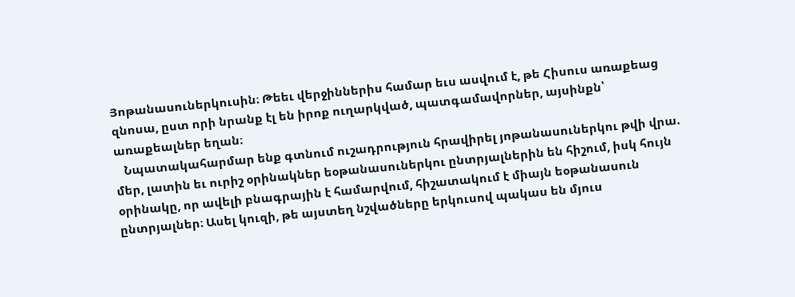Յոթանասուներկուսին։ Թեեւ վերջիններիս համար եւս ասվում է, թե Հիսուս առաքեաց զնոսա, ըստ որի նրանք էլ են իրոք ուղարկված, պատգամավորներ, այսինքն՝ առաքեալներ եղան։
   Նպատակահարմար ենք գտնում ուշադրություն հրավիրել յոթանասուներկու թվի վրա. մեր, լատին եւ ուրիշ օրինակներ եօթանասուներկու ընտրյալներին են հիշում, իսկ հույն օրինակը, որ ավելի բնագրային է համարվում, հիշատակում է միայն եօթանասուն ընտրյալներ։ Ասել կուզի, թե այստեղ նշվածները երկուսով պակաս են մյուս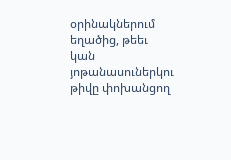օրինակներում եղածից, թեեւ կան յոթանասուներկու թիվը փոխանցող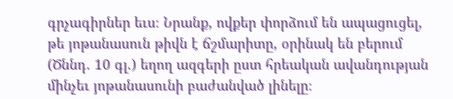գրչագիրներ եւս։ Նրանք, ովքեր փորձում են ապացուցել, թե յոթանասուն թիվն է ճշմարիտը, օրինակ են բերում (Ծննդ. 10 գլ.) եղող ազգերի ըստ հրեական ավանդության մինչեւ յոթանասունի բաժանված լինելը։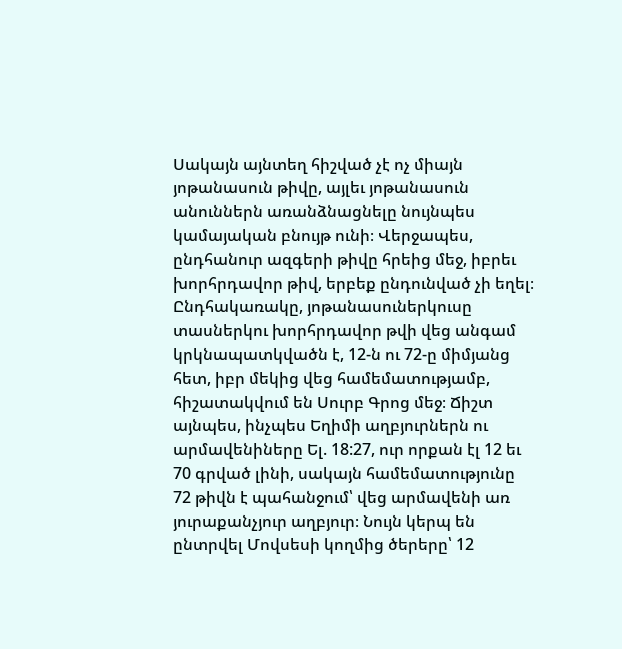Սակայն այնտեղ հիշված չէ ոչ միայն յոթանասուն թիվը, այլեւ յոթանասուն անուններն առանձնացնելը նույնպես կամայական բնույթ ունի։ Վերջապես, ընդհանուր ազգերի թիվը հրեից մեջ, իբրեւ խորհրդավոր թիվ, երբեք ընդունված չի եղել։ Ընդհակառակը, յոթանասուներկուսը տասներկու խորհրդավոր թվի վեց անգամ կրկնապատկվածն է, 12-ն ու 72-ը միմյանց հետ, իբր մեկից վեց համեմատությամբ, հիշատակվում են Սուրբ Գրոց մեջ։ Ճիշտ այնպես, ինչպես Եղիմի աղբյուրներն ու արմավենիները Ել. 18:27, ուր որքան էլ 12 եւ 70 գրված լինի, սակայն համեմատությունը 72 թիվն է պահանջում՝ վեց արմավենի առ յուրաքանչյուր աղբյուր։ Նույն կերպ են ընտրվել Մովսեսի կողմից ծերերը՝ 12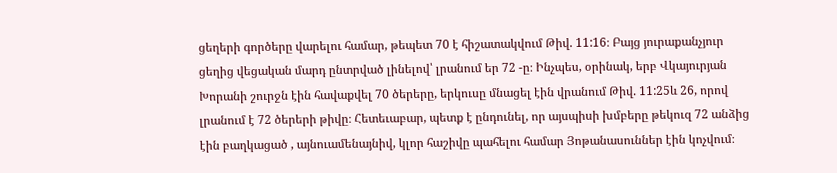ցեղերի գործերը վարելու համար, թեպետ 70 է հիշատակվում Թիվ. 11:16։ Բայց յուրաքանչյուր ցեղից վեցական մարդ ընտրված լինելով՝ լրանում եր 72 -ը։ Ինչպես, օրինակ, երբ Վկայուրյան Խորանի շուրջն էին հավաքվել 70 ծերերը, երկուսը մնացել էին վրանում Թիվ. 11:25և 26, որով լրանում է 72 ծերերի թիվը։ Հետեւաբար, պետք է ընդունել, որ այսպիսի խմբերը թեկուզ 72 անձից էին բաղկացած , այնուամենայնիվ, կլոր հաշիվը պահելու համար Յոթանասուններ էին կոչվում։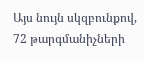Այս նույն սկզբունքով, 72 թարգմանիչների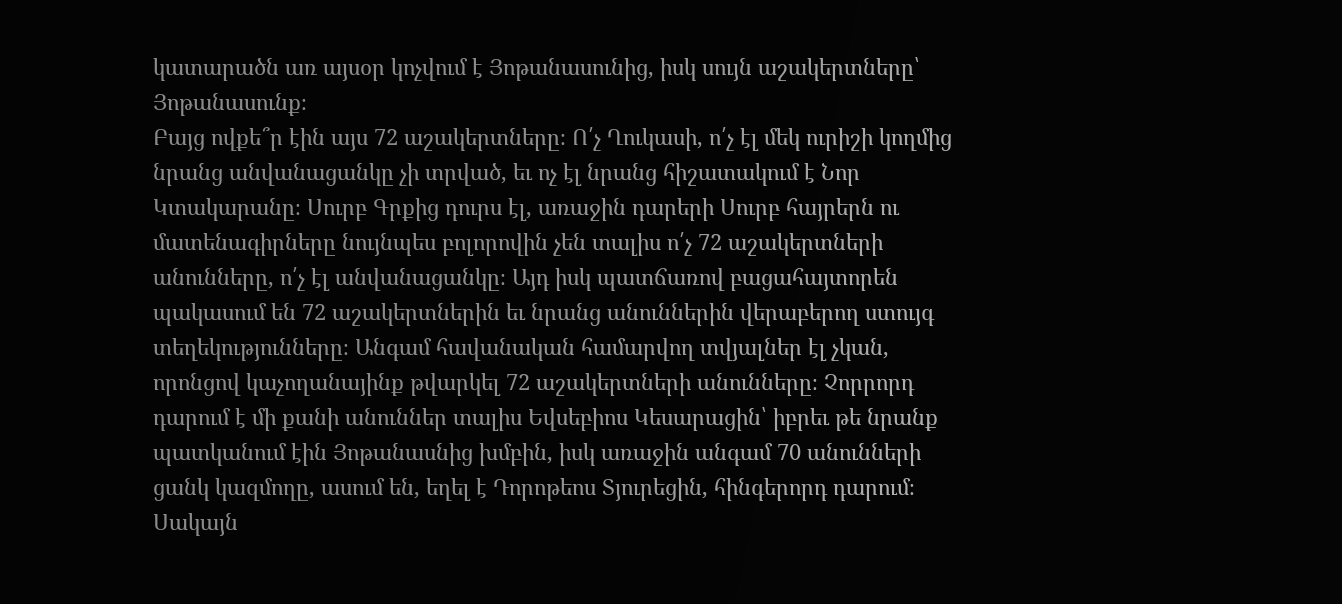կատարածն առ այսօր կոչվում է Յոթանասունից, իսկ սույն աշակերտները՝ Յոթանասունք։
Բայց ովքե՞ր էին այս 72 աշակերտները։ Ո՛չ Ղուկասի, ո՛չ էլ մեկ ուրիշի կողմից նրանց անվանացանկը չի տրված, եւ ոչ էլ նրանց հիշատակում է Նոր Կտակարանը։ Սուրբ Գրքից դուրս էլ, առաջին դարերի Սուրբ հայրերն ու մատենագիրները նույնպես բոլորովին չեն տալիս ո՛չ 72 աշակերտների անունները, ո՛չ էլ անվանացանկը։ Այդ իսկ պատճառով բացահայտորեն պակասում են 72 աշակերտներին եւ նրանց անուններին վերաբերող ստույգ տեղեկությունները։ Անգամ հավանական համարվող տվյալներ էլ չկան, որոնցով կաչողանայինք թվարկել 72 աշակերտների անունները։ Չորրորդ դարում է մի քանի անուններ տալիս Եվսեբիոս Կեսարացին՝ իբրեւ թե նրանք պատկանում էին Յոթանասնից խմբին, իսկ առաջին անգամ 70 անունների ցանկ կազմողը, ասում են, եղել է Դորոթեոս Տյուրեցին, հինգերորդ դարում։ Սակայն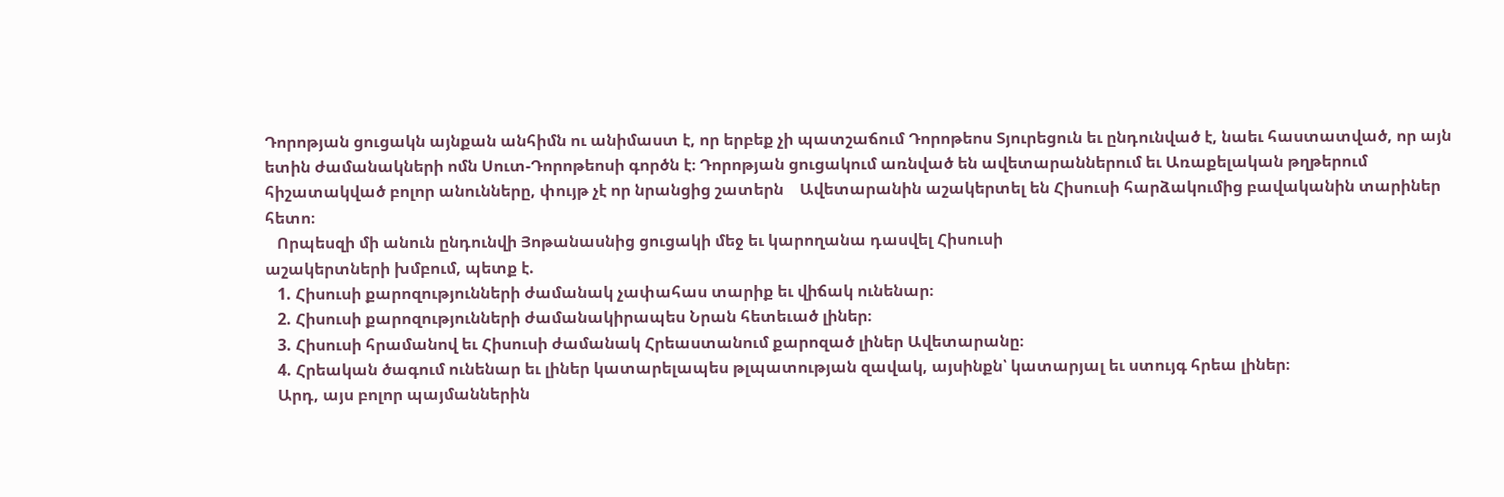Դորոթյան ցուցակն այնքան անհիմն ու անիմաստ է, որ երբեք չի պատշաճում Դորոթեոս Տյուրեցուն եւ ընդունված է, նաեւ հաստատված, որ այն ետին ժամանակների ոմն Սուտ-Դորոթեոսի գործն է։ Դորոթյան ցուցակում առնված են ավետարաններում եւ Առաքելական թղթերում հիշատակված բոլոր անունները, փույթ չէ որ նրանցից շատերն    Ավետարանին աշակերտել են Հիսուսի հարձակումից բավականին տարիներ հետո։
   Որպեսզի մի անուն ընդունվի Յոթանասնից ցուցակի մեջ եւ կարողանա դասվել Հիսուսի
աշակերտների խմբում, պետք է.
   1. Հիսուսի քարոզությունների ժամանակ չափահաս տարիք եւ վիճակ ունենար։
   2. Հիսուսի քարոզությունների ժամանակիրապես Նրան հետեւած լիներ։
   3. Հիսուսի հրամանով եւ Հիսուսի ժամանակ Հրեաստանում քարոզած լիներ Ավետարանը։
   4. Հրեական ծագում ունենար եւ լիներ կատարելապես թլպատության զավակ, այսինքն՝ կատարյալ եւ ստույգ հրեա լիներ։
   Արդ, այս բոլոր պայմաններին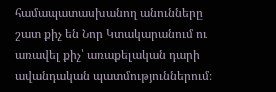համապատասխանող անունները շատ քիչ են Նոր Կտակարանում ու առավել քիչ՝ առաքելական դարի ավանդական պատմություններում։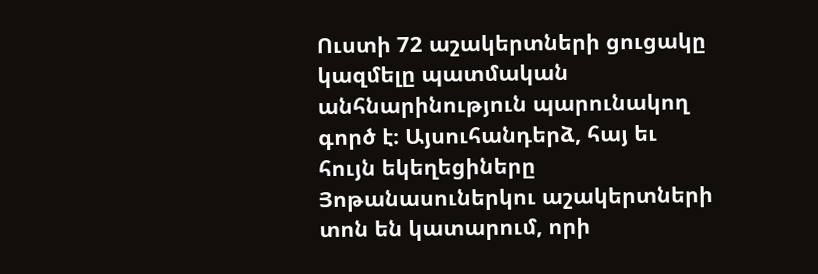Ուստի 72 աշակերտների ցուցակը կազմելը պատմական անհնարինություն պարունակող գործ է։ Այսուհանդերձ, հայ եւ հույն եկեղեցիները Յոթանասուներկու աշակերտների տոն են կատարում, որի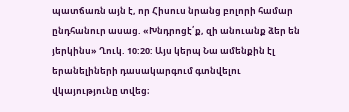պատճառն այն է, որ Հիսուս նրանց բոլորի համար ընդհանուր ասաց. «Խնդրոցէ՛ք, զի անուանք ձեր են յերկինս» Ղուկ. 10:20: Այս կերպ Նա ամենքին էլ երանելիների դասակարգում գտնվելու վկայությունը տվեց։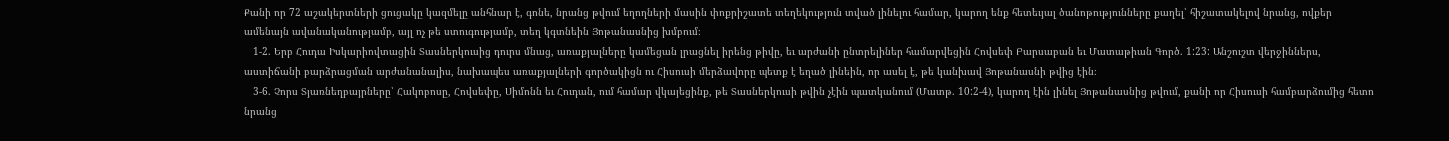Քանի որ 72 աշակերտների ցուցակը կազմելը անհնար է, գոնե, նրանց թվում եղողների մասին փոքրիշատե տեղեկություն տված լինելու համար, կարող ենք հետեւյալ ծանոթությունները քաղել՝ հիշատակելով նրանց, ովքեր ամենայն ավանականությամբ, այլ ոչ թե ստուգությամբ, տեղ կգտնեին Յոթանասնից խմբում։
   1-2. Երբ Հուդա Իսկարիովտացին Տասներկուսից դուրս մնաց, առաքյալները կամեցան լրացնել իրենց թիվը, եւ արժանի ընտրելիներ համարվեցին Հովսեփ Բարսաբան եւ Մատաթիան Գործ. 1:23: Անշուշտ վերջիններս, աստիճանի բարձրացման արժանանալիս, նախապես առաքյալների գործակիցն ու Հիսուսի մերձավորը պետք է եղած լինեին, որ ասել է, թե կանխավ Յոթանասնի թվից էին։
   3-6. Չորս Տյառնեղբայրները՝ Հակոբոսը, Հովսեփը, Սիմոնն եւ Հուդան, ում համար վկայեցինք, թե Տասներկուսի թվին չէին պատկանում (Մատթ. 10:2-4), կարող էին լինել Յոթանասնից թվում, քանի որ Հիսուսի համբարձումից հետո նրանց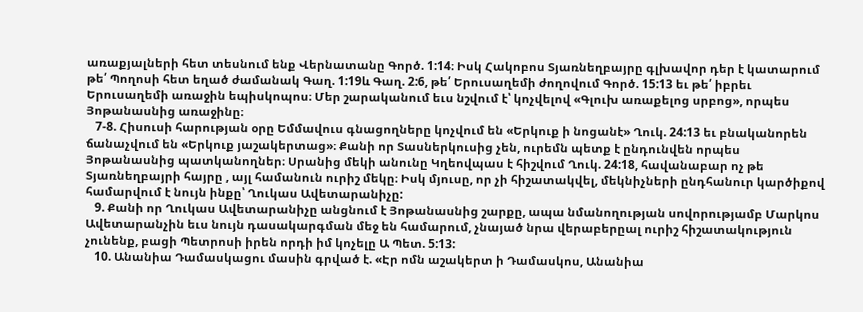առաքյալների հետ տեսնում ենք Վերնատանը Գործ. 1:14։ Իսկ Հակոբոս Տյառնեղբայրը գլխավոր դեր է կատարում թե՛ Պողոսի հետ եղած ժամանակ Գաղ. 1:19և Գաղ. 2:6, թե՛ Երուսաղեմի ժողովում Գործ. 15:13 եւ թե՛ իբրեւ Երուսաղեմի առաջին եպիսկոպոս։ Մեր շարականում եւս նշվում է՝ կոչվելով «Գլուխ առաքելոց սրբոց», որպես Յոթանասնից առաջինը։
   7-8. Հիսուսի հարության օրը Եմմավուս գնացողները կոչվում են «Երկուք ի նոցանէ» Ղուկ. 24:13 եւ բնականորեն ճանաչվում են «Երկուք յաշակերտաց»։ Քանի որ Տասներկուսից չեն, ուրեմն պետք է ընդունվեն որպես Յոթանասնից պատկանողներ։ Սրանից մեկի անունը Կղեովպաս է հիշվում Ղուկ. 24:18, հավանաբար ոչ թե Տյառնեղբայրի հայրը , այլ համանուն ուրիշ մեկը։ Իսկ մյուսը, որ չի հիշատակվել, մեկնիչների ընդհանուր կարծիքով համարվում է նույն ինքը՝ Ղուկաս Ավետարանիչը:
   9. Քանի որ Ղուկաս Ավետարանիչը անցնում է Յոթանասնից շարքը, ապա նմանողության սովորությամբ Մարկոս Ավետարանչին եւս նույն դասակարգման մեջ են համարում, չնայած նրա վերաբերըալ ուրիշ հիշատակություն չունենք, բացի Պետրոսի իրեն որդի իմ կոչելը Ա Պետ. 5:13:
   10. Անանիա Դամասկացու մասին գրված է. «Էր ոմն աշակերտ ի Դամասկոս, Անանիա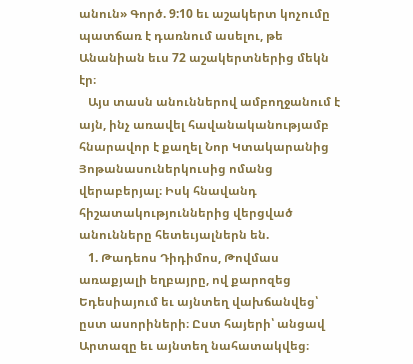անուն» Գործ. 9:10 եւ աշակերտ կոչումը պատճառ է դառնում ասելու, թե Անանիան եւս 72 աշակերտներից մեկն էր։
   Այս տասն անուններով ամբողջանում է այն, ինչ առավել հավանականությամբ հնարավոր է քաղել Նոր Կտակարանից Յոթանասուներկուսից ոմանց վերաբերյալ։ Իսկ հնավանդ հիշատակություններից վերցված անունները հետեւյալներն են.
   1. Թադեոս Դիդիմոս, Թովմաս առաքյալի եղբայրը, ով քարոզեց Եդեսիայում եւ այնտեղ վախճանվեց՝ ըստ ասորիների։ Ըստ հայերի՝ անցավ Արտազը եւ այնտեղ նահատակվեց։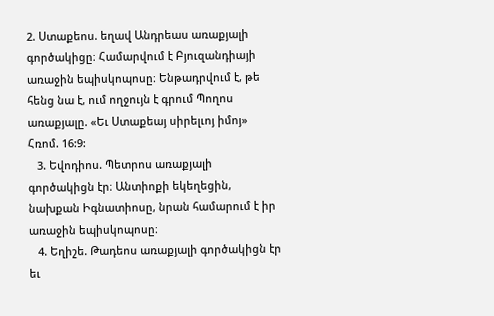2. Ստաքեոս. եղավ Անդրեաս առաքյալի գործակիցը։ Համարվում է Բյուզանդիայի առաջին եպիսկոպոսը։ Ենթադրվում է, թե հենց նա է, ում ողջույն է գրում Պողոս առաքյալը. «Եւ Ստաքեայ սիրելւոյ իմոյ» Հռոմ. 16:9:
   3. Եվոդիոս. Պետրոս առաքյալի գործակիցն էր։ Անտիոքի եկեղեցին, նախքան Իգնատիոսը, նրան համարում է իր առաջին եպիսկոպոսը։
   4. Եղիշե. Թադեոս առաքյալի գործակիցն էր եւ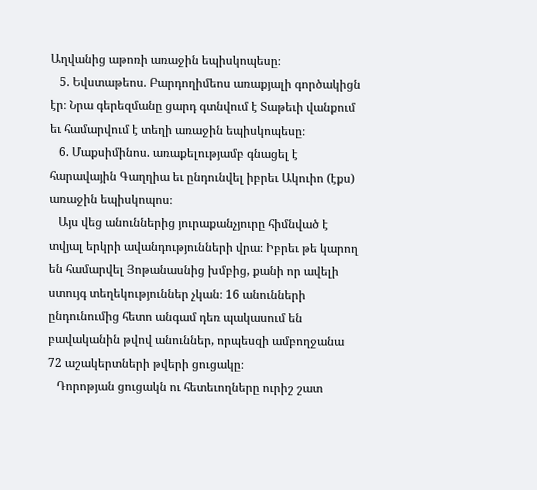Աղվանից աթոռի առաջին եպիսկոպեսը։
   5. Եվստաթեոս. Բարդողիմեոս առաքյալի գործակիցն էր։ Նրա գերեզմանը ցարդ գտնվում է Տաթեւի վանքում եւ համարվում է տեղի առաջին եպիսկոպեսը։
   6. Մաքսիմինոս. առաքելությամբ գնացել է հարավային Գաղղիա եւ ընդունվել իբրեւ Ակուիո (էքս) առաջին եպիսկոպոս։
   Այս վեց անուններից յուրաքանչյուրը հիմնված է տվյալ երկրի ավանդությունների վրա։ Իբրեւ թե կարող են համարվել Յոթանասնից խմբից, քանի որ ավելի ստույգ տեղեկություններ չկան։ 16 անունների ընդունումից հետո անգամ դեռ պակասում են բավականին թվով անուններ, որպեսզի ամբողջանա 72 աշակերտների թվերի ցուցակը։
   Դորոթյան ցուցակն ու հետեւողները ուրիշ շատ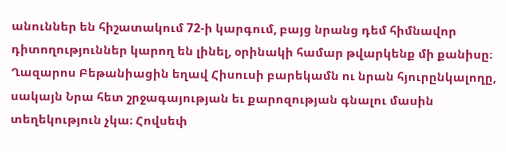անուններ են հիշատակում 72-ի կարգում, բայց նրանց դեմ հիմնավոր դիտողություններ կարող են լինել, օրինակի համար թվարկենք մի քանիսը։ Ղազարոս Բեթանիացին եղավ Հիսուսի բարեկամն ու նրան հյուրընկալողը, սակայն Նրա հետ շրջագայության եւ քարոզության գնալու մասին տեղեկություն չկա։ Հովսեփ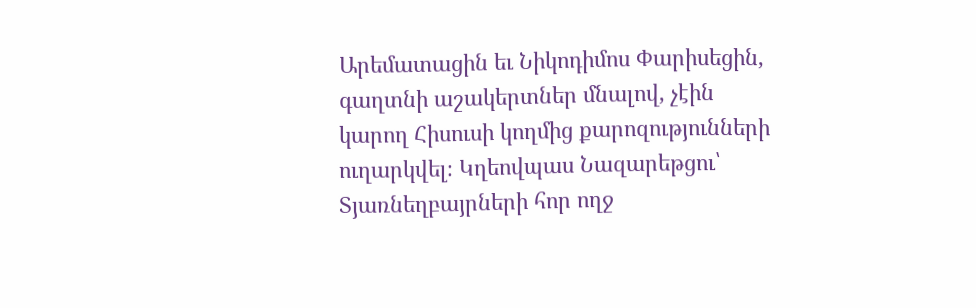Արեմատացին եւ Նիկոդիմոս Փարիսեցին, գաղտնի աշակերտներ մնալով, չէին կարող Հիսուսի կողմից քարոզությունների ուղարկվել։ Կղեովպաս Նազարեթցու՝ Տյառնեղբայրների հոր ողջ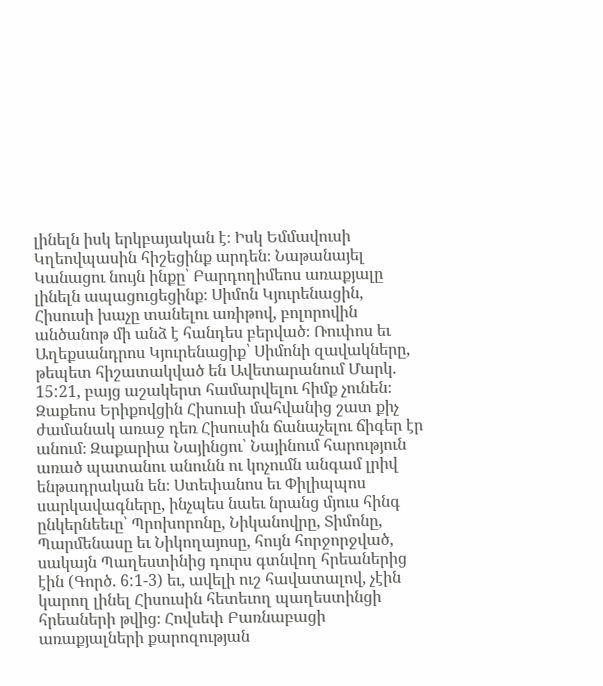լինելն իսկ երկբայական է։ Իսկ Եմմավուսի Կղեովպասին հիշեցինք արդեն։ Նաթանայել Կանացու նույն ինքը՝ Բարդողիմեոս առաքյալը լինելն ապացուցեցինք։ Սիմոն Կյուրենացին, Հիսուսի խաչը տանելու առիթով, բոլորովին անծանոթ մի անձ է հանդես բերված։ Ռուփոս եւ Աղեքսանդրոս Կյուրենացիք՝ Սիմոնի զավակները, թեպետ հիշատակված են Ավետարանում Մարկ. 15:21, բայց աշակերտ համարվելու հիմք չունեն։ Զաքեոս Երիքովցին Հիսուսի մահվանից շատ քիչ ժամանակ առաջ դեռ Հիսուսին ճանաչելու ճիգեր էր անում։ Զաքարիա Նայինցու՝ Նայինում հարություն առած պատանու անունն ու կոչումն անգամ լրիվ ենթադրական են։ Ստեփանոս եւ Փիլիպպոս սարկավագները, ինչպես նաեւ նրանց մյուս հինգ ընկերնեեւը՝ Պրոխորոնը, Նիկանովրը, Տիմոնը, Պարմենասը եւ Նիկողայոսը, հույն հորջորջված, սակայն Պաղեստինից դուրս գտնվող հրեաներից էին (Գործ. 6:1-3) եւ, ավելի ուշ հավատալով, չէին կարող լինել Հիսուսին հետեւող պաղեստինցի հրեաների թվից։ Հովսեփ Բառնաբացի առաքյալների քարոզության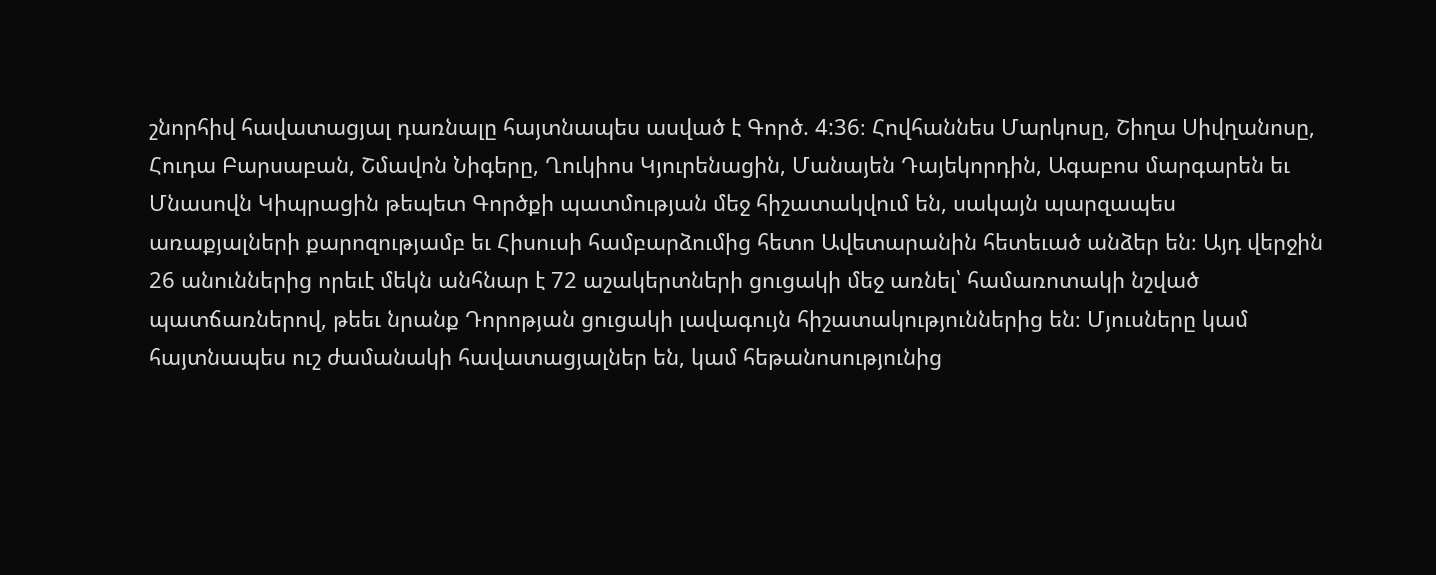շնորհիվ հավատացյալ դառնալը հայտնապես ասված է Գործ. 4:36։ Հովհաննես Մարկոսը, Շիղա Սիվղանոսը, Հուդա Բարսաբան, Շմավոն Նիգերը, Ղուկիոս Կյուրենացին, Մանայեն Դայեկորդին, Ագաբոս մարգարեն եւ Մնասովն Կիպրացին թեպետ Գործքի պատմության մեջ հիշատակվում են, սակայն պարզապես առաքյալների քարոզությամբ եւ Հիսուսի համբարձումից հետո Ավետարանին հետեւած անձեր են։ Այդ վերջին 26 անուններից որեւէ մեկն անհնար է 72 աշակերտների ցուցակի մեջ առնել՝ համառոտակի նշված պատճառներով, թեեւ նրանք Դորոթյան ցուցակի լավագույն հիշատակություններից են։ Մյուսները կամ հայտնապես ուշ ժամանակի հավատացյալներ են, կամ հեթանոսությունից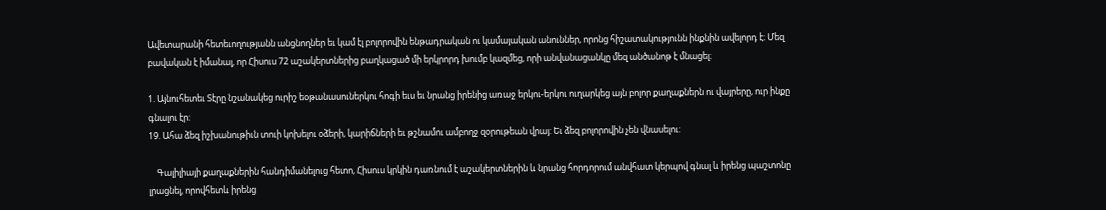Ավետարանի հետեւողությանն անցնողներ եւ կամ էլ բոլորովին ենթադրական ու կամայական անուններ, որոնց հիշատակությունն ինքնին ավելորդ է։ Մեզ բավական է իմանալ, որ Հիսուս 72 աշակերտներից բաղկացած մի երկրորդ խումբ կազմեց, որի անվանացանկը մեզ անծանոթ է մնացել։

1. Այնուհետեւ Տէրը նշանակեց ուրիշ եօթանասուներկու հոգի եւս եւ նրանց իրենից առաջ երկու-երկու ուղարկեց այն բոլոր քաղաքներն ու վայրերը, ուր ինքը գնալու էր:
19. Ահա ձեզ իշխանութիւն տուի կոխելու օձերի, կարիճների եւ թշնամու ամբողջ զօրութեան վրայ: Եւ ձեզ բոլորովին չեն վնասելու:

    Գալիլիայի քաղաքներին հանդիմանելուց հետո, Հիսուս կրկին դառնում է աշակերտներին և նրանց հորդորում անվհատ կերպով գնալ և իրենց պաշտոնը լրացնել, որովհետև իրենց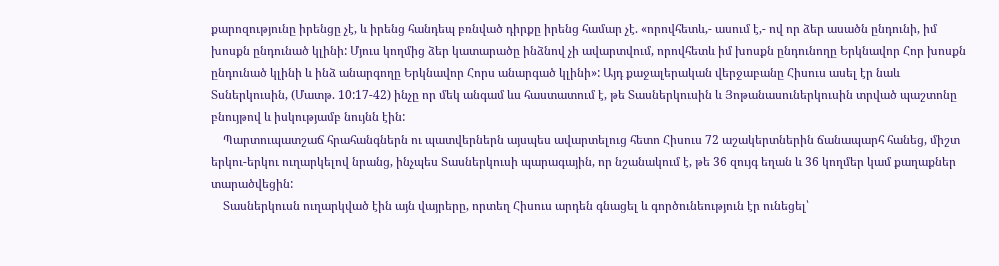քարոզությունը իրենցը չէ, և իրենց հանդեպ բռնված դիրքը իրենց համար չէ. «որովհետև,- ասում է,- ով որ ձեր ասածն ընդունի, իմ խոսքն ընդունած կլինի: Մյուս կողմից ձեր կատարածը ինձնով չի ավարտվում, որովհետև իմ խոսքն ընդունողը Երկնավոր Հոր խոսքն ընդունած կլինի և ինձ անարգողը Երկնավոր Հորս անարգած կլինի»: Այդ քաջալերական վերջաբանը Հիսուս ասել էր նաև Տսներկուսին, (Մատթ. 10:17-42) ինչը որ մեկ անգամ ևս հաստատում է, թե Տասներկուսին և Յոթանասուներկուսին տրված պաշտոնը բնույթով և իսկությամբ նույնն էին:
    Պարտուպատշաճ հրահանգներն ու պատվերներն այսպես ավարտելուց հետո Հիսուս 72 աշակերտներին ճանապարհ հանեց, միշտ երկու-երկու ուղարկելով նրանց, ինչպես Տասներկուսի պարագային, որ նշանակում է, թե 36 զույգ եղան և 36 կողմեր կամ քաղաքներ տարածվեցին:
    Տասներկուսն ուղարկված էին այն վայրերը, որտեղ Հիսուս արդեն գնացել և գործունեություն էր ունեցել՝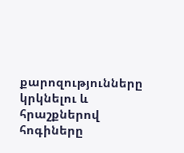քարոզությունները կրկնելու և հրաշքներով հոգիները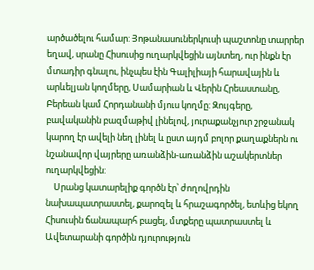արծածելու համար: Յոթանասուներկուսի պաշտոնը տարրեր եղավ, սրանը Հիսուսից ուղարկվեցին այնտեղ, ուր ինքն էր մտադիր գնալու, ինչպես էին Գալիլիայի հարավային և արևելյան կողմերը, Սամարիան և Վերին Հրեաստանը, Բերեան կամ Հորդանանի մյուս կողմը: Զույգերը, բավականին բազմաթիվ լինելով, յուրաքանչյուր շրջանակ կարող էր ավելի նեղ լինել և ըստ այդմ բոլոր քաղաքներն ու նշանավոր վայրերը առանձին-առանձին աշակերտներ ուղարկվեցին:
    Սրանց կատարելիք գործն էր՝ ժողովրդին նախապատրաստել, քարոզել և հրաշագործել, ետևից եկող Հիսուսին ճանապարհ բացել, մտքերը պատրաստել և Ավետարանի գործին դյուրություն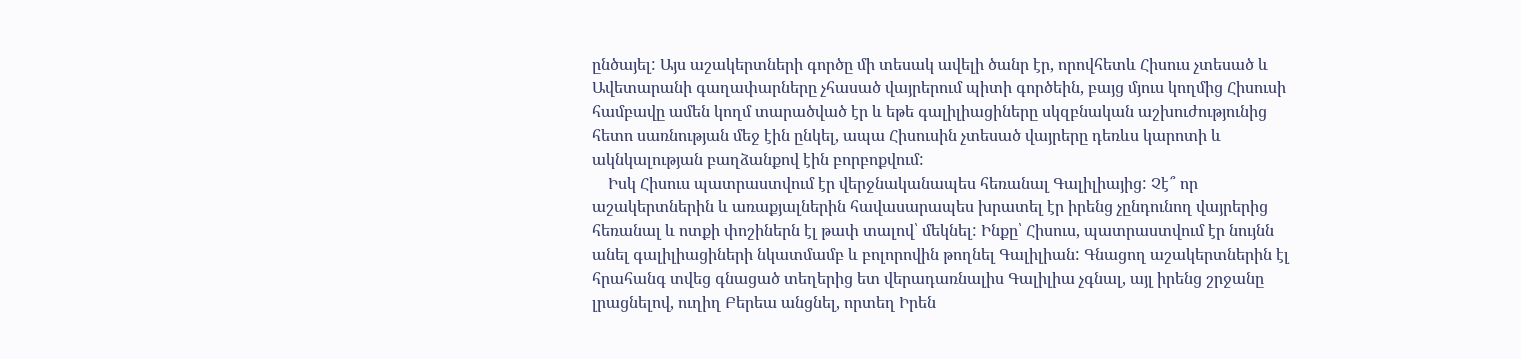ընծայել: Այս աշակերտների գործը մի տեսակ ավելի ծանր էր, որովհետև Հիսուս չտեսած և Ավետարանի գաղափարները չհասած վայրերում պիտի գործեին, բայց մյուս կողմից Հիսուսի համբավը ամեն կողմ տարածված էր և եթե գալիլիացիները սկզբնական աշխուժությունից հետո սառնության մեջ էին ընկել, ապա Հիսուսին չտեսած վայրերը դեռևս կարոտի և ակնկալության բաղձանքով էին բորբոքվում:
    Իսկ Հիսուս պատրաստվում էր վերջնականապես հեռանալ Գալիլիայից: Չէ՞ որ աշակերտներին և առաքյալներին հավասարապես խրատել էր իրենց չընդունող վայրերից հեռանալ և ոտքի փոշիներն էլ թափ տալով՝ մեկնել: Ինքը՝ Հիսուս, պատրաստվում էր նույնն անել գալիլիացիների նկատմամբ և բոլորովին թողնել Գալիլիան: Գնացող աշակերտներին էլ հրահանգ տվեց գնացած տեղերից ետ վերադառնալիս Գալիլիա չգնալ, այլ իրենց շրջանը լրացնելով, ուղիղ Բերեա անցնել, որտեղ Իրեն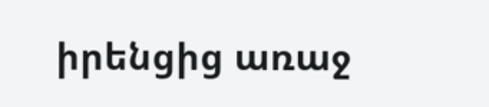իրենցից առաջ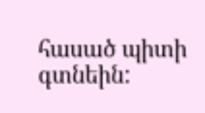հասած պիտի գտնեին: